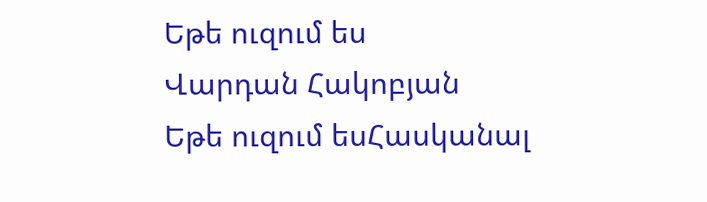Եթե ուզում ես
Վարդան Հակոբյան
Եթե ուզում եսՀասկանալ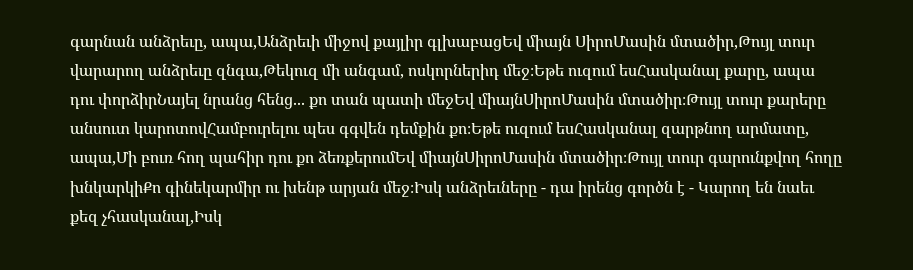գարնան անձրեւը, ապա,Անձրեւի միջով քայլիր գլխաբացԵվ միայն ՍիրոՄասին մտածիր,Թույլ տուր վարարող անձրեւը զնգա,Թեկուզ մի անգամ, ոսկորներիդ մեջ։Եթե ուզում եսՀասկանալ քարը, ապա դու փորձիրՆայել նրանց հենց... քո տան պատի մեջԵվ միայնՍիրոՄասին մտածիր։Թույլ տուր քարերը անսուտ կարոտովՀամբուրելու պես գգվեն դեմքին քո։Եթե ուզում եսՀասկանալ զարթնող արմատը, ապա,Մի բուռ հող պահիր դու քո ձեռքերումԵվ միայնՍիրոՄասին մտածիր։Թույլ տուր գարունքվող հողը խնկարկիՔո գինեկարմիր ու խենթ արյան մեջ։Իսկ անձրեւները - դա իրենց գործն է - Կարող են նաեւ քեզ չհասկանալ,Իսկ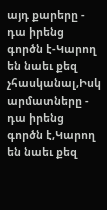այդ քարերը - դա իրենց գործն է-Կարող են նաեւ քեզ չհասկանալ,Իսկ արմատները - դա իրենց գործն է,Կարող են նաեւ քեզ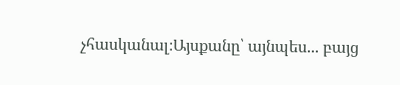չհասկանալ։Այսքանը՝ այնպես... բայց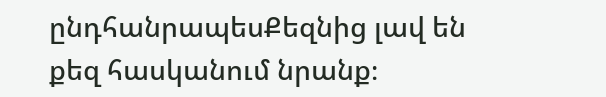ընդհանրապեսՔեզնից լավ են քեզ հասկանում նրանք։